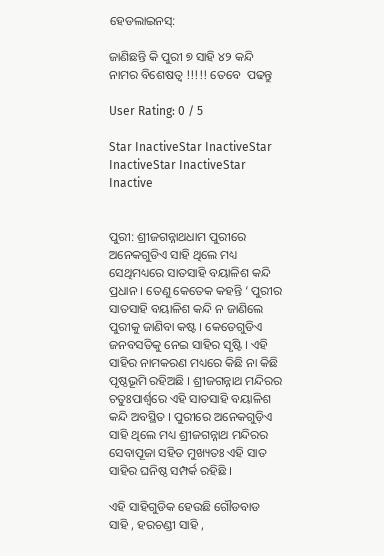ହେଡଲାଇନସ୍:

ଜାଣିଛନ୍ତି କି ପୁରୀ ୭ ସାହି ୪୨ କନ୍ଦି ନାମର ବିଶେଷତ୍ୱ !!!!! ତେବେ  ପଢନ୍ତୁ

User Rating: 0 / 5

Star InactiveStar InactiveStar InactiveStar InactiveStar Inactive


ପୁରୀ: ଶ୍ରୀଜଗନ୍ନାଥଧାମ ପୁରୀରେ ଅନେକଗୁଡିଏ ସାହି ଥିଲେ ମଧ୍ୟ ସେଥିମଧ୍ୟରେ ସାତସାହି ବୟାଳିଶ କନ୍ଦି ପ୍ରଧାନ । ତେଣୁ କେତେକ କହନ୍ତି ‘ ପୁରୀର ସାତସାହି ବୟାଳିଶ କନ୍ଦି ନ ଜାଣିଲେ ପୁରୀକୁ ଜାଣିବା କଷ୍ଟ । କେତେଗୁଡିଏ ଜନବସତିକୁ ନେଇ ସାହିର ସୃଷ୍ଟି । ଏହି ସାହିର ନାମକରଣ ମଧ୍ୟରେ କିଛି ନା କିଛି ପୃଷ୍ଠଭୂମି ରହିଅଛି । ଶ୍ରୀଜଗନ୍ନାଥ ମନ୍ଦିରର ଚତୁଃପାର୍ଶ୍ବରେ ଏହି ସାତସାହି ବୟାଳିଶ କନ୍ଦି ଅବସ୍ଥିତ । ପୁରୀରେ ଅନେକଗୁଡ଼ିଏ ସାହି ଥିଲେ ମଧ୍ୟ ଶ୍ରୀଜଗନ୍ନାଥ ମନ୍ଦିରର ସେବାପୂଜା ସହିତ ମୁଖ୍ୟତଃ ଏହି ସାତ ସାହିର ଘନିଷ୍ଠ ସମ୍ପର୍କ ରହିଛି ।

ଏହି ସାହିଗୁଡିକ ହେଉଛି ଗୌଡବାଡ ସାହି , ହରଚଣ୍ଡୀ ସାହି ,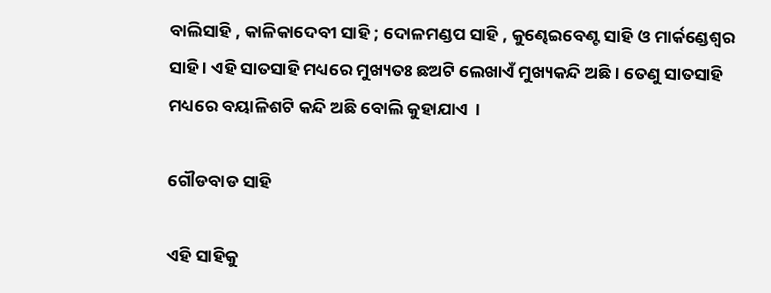ବାଲିସାହି , କାଳିକାଦେବୀ ସାହି ; ଦୋଳମଣ୍ଡପ ସାହି , କୁଣ୍ଢେଇବେଣ୍ଟ ସାହି ଓ ମାର୍କଣ୍ଡେଶ୍ଵର ସାହି । ଏହି ସାତସାହି ମଧ୍ୟରେ ମୁଖ୍ୟତଃ ଛଅଟି ଲେଖାଏଁ ମୁଖ୍ୟକନ୍ଦି ଅଛି । ତେଣୁ ସାତସାହି ମଧ୍ୟରେ ବୟାଳିଶଟି କନ୍ଦି ଅଛି ବୋଲି କୁହାଯାଏ  ।

ଗୌଡବାଡ ସାହି

ଏହି ସାହିକୁ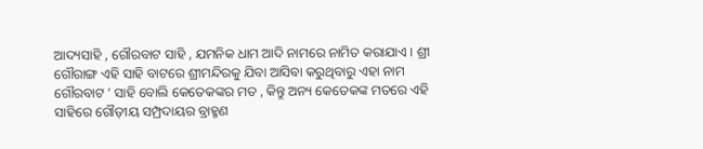ଆଦ୍ୟସାହି , ଗୌରବାଟ ସାହି , ଯମନିକ ଧାମ ଆଦି ନାମରେ ନାମିତ କରାଯାଏ । ଶ୍ରୀ ଗୌରାଙ୍ଗ ଏହି ସାହି ବାଟରେ ଶ୍ରୀମନ୍ଦିରକୁ ଯିବା ଆସିବା କରୁଥିବାରୁ ଏହା ନାମ ଗୌରବାଟ ’ ସାହି ବୋଲି କେତେକଙ୍କର ମତ , କିନ୍ତୁ ଅନ୍ୟ କେତେକଙ୍କ ମତରେ ଏହି ସାହିରେ ଗୌଡ଼ୀୟ ସମ୍ପ୍ରଦାୟର ବ୍ରାହ୍ମଣ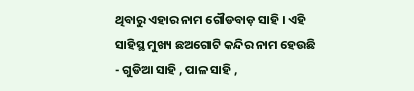ଥିବାରୁ ଏହାର ନାମ ଗୌଡବାଡ଼ ସାହି । ଏହି ସାହିସ୍ଥ ମୁଖ୍ୟ ଛଅଗୋଟି କନ୍ଦିର ନାମ ହେଉଛି - ଗୁଡିଆ ସାହି , ପାଳ ସାହି ,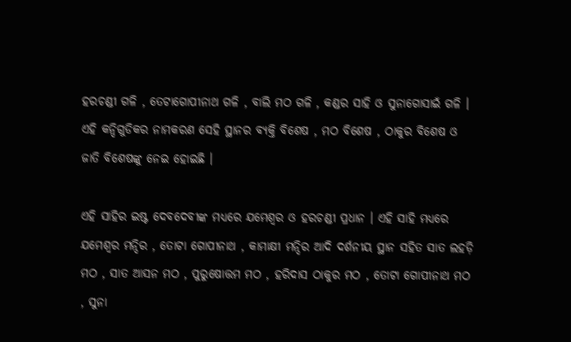ହରଚଣ୍ଡୀ ଗଳି , ତେଟାଗୋପୀନାଥ ଗଳି , ବାଲି ମଠ ଗଳି , କଣ୍ଡର ସାହି ଓ ସୁନାଗୋସାଇଁ ଗଳି । ଏହି କନ୍ଦିଗୁଡିକର ନାମକରଣ ସେହି ସ୍ଥାନର ବ୍ୟକ୍ତି ବିଶେଷ , ମଠ ବିଶେଷ , ଠାକୁର ବିଶେଷ ଓ ଜାତି ବିଶେଷଙ୍କୁ ନେଇ ହୋଇଛି ।

ଏହି ସାହିର ଇଷ୍ଟ ଦେବଦେବୀଙ୍କ ମଧ୍ୟରେ ଯମେଶ୍ଵର ଓ ହରଚଣ୍ଡୀ ପ୍ରଧାନ । ଏହି ସାହି ମଧ୍ୟରେ ଯମେଶ୍ଵର ମନ୍ଦିର , ତୋଟା ଗୋପୀନାଥ , କାମାକ୍ଷୀ ମନ୍ଦିର ଆଦି ଦର୍ଶନୀୟ ସ୍ଥାନ ସହିତ ସାତ ଲହଡ଼ି ମଠ , ସାତ ଆସନ ମଠ , ପୁରୁଷୋତ୍ତମ ମଠ , ହରିଦାସ ଠାକୁର ମଠ , ତୋଟା ଗୋପୀନାଥ ମଠ , ସୁନା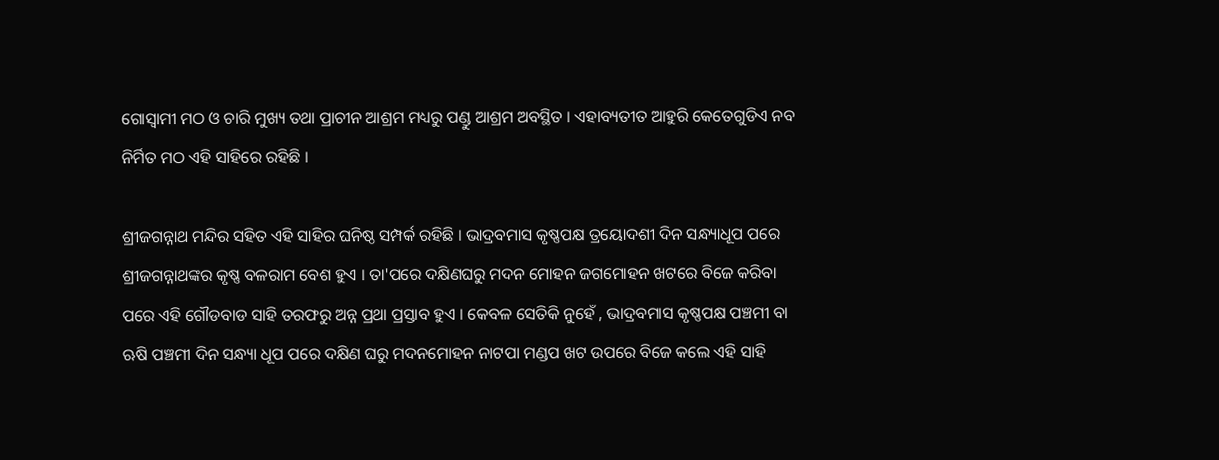ଗୋସ୍ବାମୀ ମଠ ଓ ଚାରି ମୁଖ୍ୟ ତଥା ପ୍ରାଚୀନ ଆଶ୍ରମ ମଧ୍ୟରୁ ପଣ୍ଡୁ ଆଶ୍ରମ ଅବସ୍ଥିତ । ଏହାବ୍ୟତୀତ ଆହୁରି କେତେଗୁଡିଏ ନବ ନିର୍ମିତ ମଠ ଏହି ସାହିରେ ରହିଛି ।

ଶ୍ରୀଜଗନ୍ନାଥ ମନ୍ଦିର ସହିତ ଏହି ସାହିର ଘନିଷ୍ଠ ସମ୍ପର୍କ ରହିଛି । ଭାଦ୍ରବମାସ କୃଷ୍ଣପକ୍ଷ ତ୍ରୟୋଦଶୀ ଦିନ ସନ୍ଧ୍ୟାଧୂପ ପରେ ଶ୍ରୀଜଗନ୍ନାଥଙ୍କର କୃଷ୍ଣ ବଳରାମ ବେଶ ହୁଏ । ତା'ପରେ ଦକ୍ଷିଣଘରୁ ମଦନ ମୋହନ ଜଗମୋହନ ଖଟରେ ବିଜେ କରିବା ପରେ ଏହି ଗୌଡବାଡ ସାହି ତରଫରୁ ଅନ୍ନ ପ୍ରଥା ପ୍ରସ୍ତାବ ହୁଏ । କେବଳ ସେତିକି ନୁହେଁ , ଭାଦ୍ରବମାସ କୃଷ୍ଣପକ୍ଷ ପଞ୍ଚମୀ ବା ଋଷି ପଞ୍ଚମୀ ଦିନ ସନ୍ଧ୍ୟା ଧୂପ ପରେ ଦକ୍ଷିଣ ଘରୁ ମଦନମୋହନ ନାଟପା ମଣ୍ଡପ ଖଟ ଉପରେ ବିଜେ କଲେ ଏହି ସାହି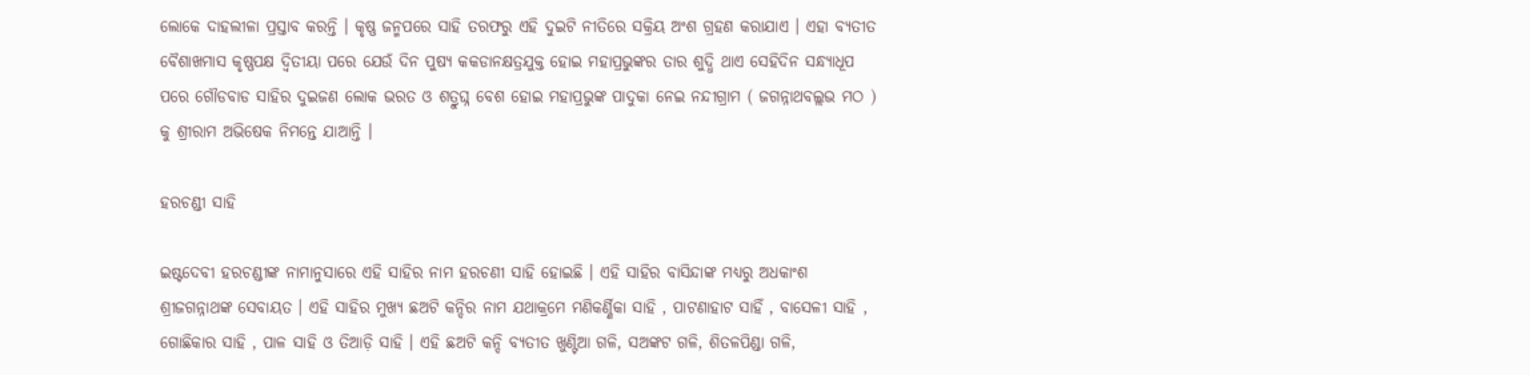ଲୋକେ ଦାହଲୀଳା ପ୍ରସ୍ତାବ କରନ୍ତି । କୃଷ୍ଣ ଜନ୍ମପରେ ସାହି ତରଫରୁ ଏହି ଦୁଇଟି ନୀତିରେ ସକ୍ରିୟ ଅଂଶ ଗ୍ରହଣ କରାଯାଏ । ଏହା ବ୍ୟତୀତ ବୈଶାଖମାସ କୃଷ୍ଣପକ୍ଷ ଦ୍ଵିତୀୟା ପରେ ଯେଉଁ ଦିନ ପୁଷ୍ୟ କକଡାନକ୍ଷତ୍ରଯୁକ୍ତ ହୋଇ ମହାପ୍ରଭୁଙ୍କର ତାର ଶୁଦ୍ଧି ଥାଏ ସେହିଦିନ ସନ୍ଧ୍ୟାଧୂପ ପରେ ଗୌଡବାଡ ସାହିର ଦୁଇଜଣ ଲୋକ ଭରତ ଓ ଶତ୍ରୁଘ୍ନ ବେଶ ହୋଇ ମହାପ୍ରଭୁଙ୍କ ପାଦୁକା ନେଇ ନନ୍ଦୀଗ୍ରାମ ( ଜଗନ୍ନାଥବଲ୍ଲଭ ମଠ ) କୁ ଶ୍ରୀରାମ ଅଭିଷେକ ନିମନ୍ତେ ଯାଆନ୍ତି ।

ହରଚଣ୍ଡୀ ସାହି

ଇଷ୍ଟଦେବୀ ହରଚଣ୍ଡୀଙ୍କ ନାମାନୁସାରେ ଏହି ସାହିର ନାମ ହରଚଣୀ ସାହି ହୋଇଛି । ଏହି ସାହିର ବାସିନ୍ଦାଙ୍କ ମଧ୍ୟରୁ ଅଧକାଂଶ ଶ୍ରୀଜଗନ୍ନାଥଙ୍କ ସେବାୟତ । ଏହି ସାହିର ମୁଖ୍ୟ ଛଅଟି କନ୍ଦିର ନାମ ଯଥାକ୍ରମେ ମଣିକର୍ଣ୍ଣିକା ସାହି , ପାଟଣାହାଟ ସାହିଁ , ବାସେଳୀ ସାହି , ଗୋଛିକାର ସାହି , ପାଳ ସାହି ଓ ତିଆଡ଼ି ସାହି । ଏହି ଛଅଟି କନ୍ଦି ବ୍ୟତୀତ ଖୁଣ୍ଟିଆ ଗଳି, ସଅଙ୍କଟ ଗଳି, ଶିତଳପିଣ୍ଡା ଗଳି,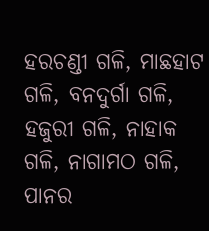ହରଚଣ୍ଡୀ ଗଳି, ମାଛହାଟ ଗଳି, ବନଦୁର୍ଗା ଗଳି, ହଜୁରୀ ଗଳି, ନାହାକ ଗଳି, ନାଗାମଠ ଗଳି, ପାନର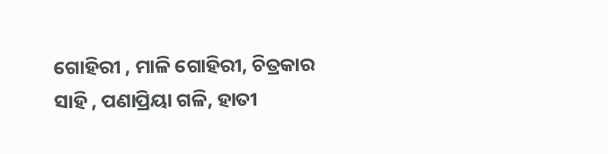ଗୋହିରୀ , ମାଳି ଗୋହିରୀ, ଚିତ୍ରକାର ସାହି , ପଣାପ୍ରିୟା ଗଳି, ହାତୀ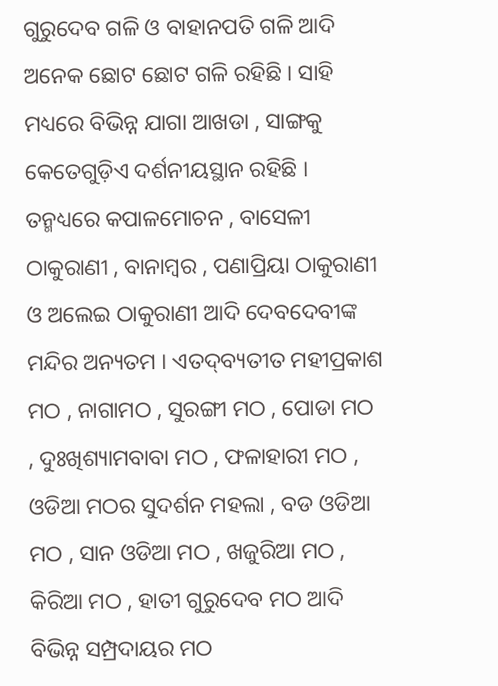ଗୁରୁଦେବ ଗଳି ଓ ବାହାନପତି ଗଳି ଆଦି ଅନେକ ଛୋଟ ଛୋଟ ଗଳି ରହିଛି । ସାହି ମଧ୍ୟରେ ବିଭିନ୍ନ ଯାଗା ଆଖଡା , ସାଙ୍ଗକୁ କେତେଗୁଡ଼ିଏ ଦର୍ଶନୀୟସ୍ଥାନ ରହିଛି । ତନ୍ମଧ୍ୟରେ କପାଳମୋଚନ , ବାସେଳୀ ଠାକୁରାଣୀ , ବାନାମ୍ବର , ପଣାପ୍ରିୟା ଠାକୁରାଣୀ ଓ ଅଲେଇ ଠାକୁରାଣୀ ଆଦି ଦେବଦେବୀଙ୍କ ମନ୍ଦିର ଅନ୍ୟତମ । ଏତଦ୍‌ବ୍ୟତୀତ ମହୀପ୍ରକାଶ ମଠ , ନାଗାମଠ , ସୁରଙ୍ଗୀ ମଠ , ପୋଡା ମଠ , ଦୁଃଖିଶ୍ୟାମବାବା ମଠ , ଫଳାହାରୀ ମଠ , ଓଡିଆ ମଠର ସୁଦର୍ଶନ ମହଲା , ବଡ ଓଡିଆ ମଠ , ସାନ ଓଡିଆ ମଠ , ଖଜୁରିଆ ମଠ , କିରିଆ ମଠ , ହାତୀ ଗୁରୁଦେବ ମଠ ଆଦି ବିଭିନ୍ନ ସମ୍ପ୍ରଦାୟର ମଠ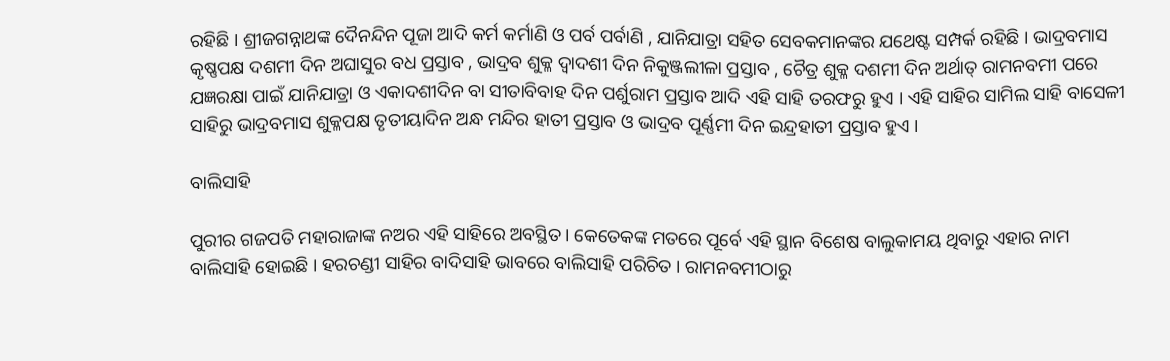ରହିଛି । ଶ୍ରୀଜଗନ୍ନାଥଙ୍କ ଦୈନନ୍ଦିନ ପୂଜା ଆଦି କର୍ମ କର୍ମାଣି ଓ ପର୍ବ ପର୍ବାଣି , ଯାନିଯାତ୍ରା ସହିତ ସେବକମାନଙ୍କର ଯଥେଷ୍ଟ ସମ୍ପର୍କ ରହିଛି । ଭାଦ୍ରବମାସ କୃଷ୍ଣପକ୍ଷ ଦଶମୀ ଦିନ ଅଘାସୁର ବଧ ପ୍ରସ୍ତାବ , ଭାଦ୍ରବ ଶୁକ୍ଳ ଦ୍ଵାଦଶୀ ଦିନ ନିକୁଞ୍ଜଲୀଳା ପ୍ରସ୍ତାବ , ଚୈତ୍ର ଶୁକ୍ଳ ଦଶମୀ ଦିନ ଅର୍ଥାତ୍ ରାମନବମୀ ପରେ ଯଜ୍ଞରକ୍ଷା ପାଇଁ ଯାନିଯାତ୍ରା ଓ ଏକାଦଶୀଦିନ ବା ସୀତାବିବାହ ଦିନ ପର୍ଶୁରାମ ପ୍ରସ୍ତାବ ଆଦି ଏହି ସାହି ତରଫରୁ ହୁଏ । ଏହି ସାହିର ସାମିଲ ସାହି ବାସେଳୀ ସାହିରୁ ଭାଦ୍ରବମାସ ଶୁକ୍ଳପକ୍ଷ ତୃତୀୟାଦିନ ଅନ୍ଧ ମନ୍ଦିର ହାତୀ ପ୍ରସ୍ତାବ ଓ ଭାଦ୍ରବ ପୂର୍ଣ୍ଣମୀ ଦିନ ଇନ୍ଦ୍ରହାତୀ ପ୍ରସ୍ତାବ ହୁଏ ।

ବାଲିସାହି

ପୁରୀର ଗଜପତି ମହାରାଜାଙ୍କ ନଅର ଏହି ସାହିରେ ଅବସ୍ଥିତ । କେତେକଙ୍କ ମତରେ ପୂର୍ବେ ଏହି ସ୍ଥାନ ବିଶେଷ ବାଲୁକାମୟ ଥିବାରୁ ଏହାର ନାମ ବାଲିସାହି ହୋଇଛି । ହରଚଣ୍ଡୀ ସାହିର ବାଦିସାହି ଭାବରେ ବାଲିସାହି ପରିଚିତ । ରାମନବମୀଠାରୁ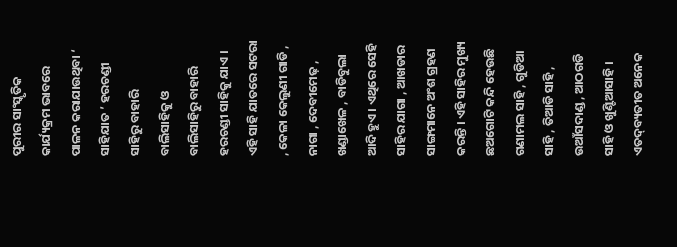ପୁରୀର ସାଂସ୍କୃତିକ କାର୍ଯ୍ୟକ୍ରମ ଭାବରେ ପାଳନ କରାଯାଉଥିବା ‘ ସାହିଯାତ ’ ହରଚଣ୍ଡୀ ସାହିରୁ ବାହାରି ବାଲିସାହିକୁ ଓ ବାଲିସାହିରୁ ବାହାରି ହରଚଣ୍ଡୀ ସାହିକୁ ଯାଏ । ଏହି ସାହି ଯାତରେ ସଟରା , କେଳା କେଲୁଣୀ ଗାଡି , ନାଗା , ଦେବୀମେଢ଼ , ଖଣ୍ଡାଖେଳ , ବାଡିବୁଲା ଆଦି ହୁଏ । ଏଥିରେ ସେହି ସାହିର ଯାଗା , ଆଖଡାର ସାଙ୍ଗମାନେ ଅଂଶ ଗ୍ରହଣ କରନ୍ତି । ଏହି ସାହିର ମୁଖ୍ୟ ଛଅଗୋଟି କନ୍ଦି ହେଉଛି ଗଣାମଲ ସାହି , ଗୁଡିଆ ସାହି , ତିଆଡି ସାହି , ଉଆଁସଦାଣ୍ଡ , ଆଠଗଡି ସାହି ଓ ଖୁଣ୍ଟିଆସାହି । ଏତଦ୍‌ବ୍ୟତୀତ ଅନେକ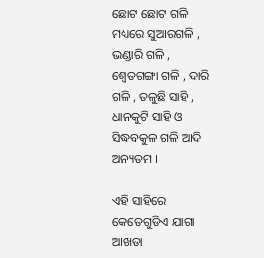ଛୋଟ ଛୋଟ ଗଳି ମଧ୍ୟରେ ସୁଆରଗଳି , ଭଣ୍ଡାରି ଗଳି , ଶ୍ୱେତଗଙ୍ଗା ଗଳି , ଦାରି ଗଳି , ତଳୁଛି ସାହି , ଧାନକୁଟି ସାହି ଓ ସିଦ୍ଧବକୁଳ ଗଳି ଆଦି ଅନ୍ୟତମ ।

ଏହି ସାହିରେ କେତେଗୁଡିଏ ଯାଗା ଆଖଡା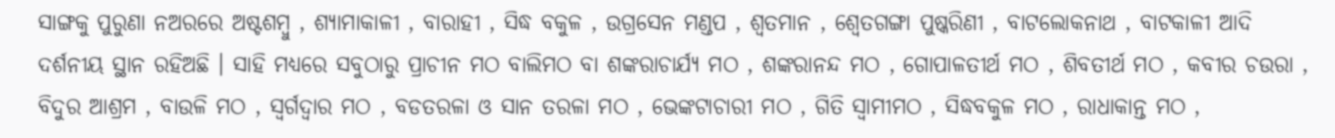ସାଙ୍ଗକୁ ପୁରୁଣା ନଅରରେ ଅଷ୍ଟଶମ୍ବୁ , ଶ୍ୟାମାକାଳୀ , ବାରାହୀ , ସିଦ୍ଧ ବକୁଳ , ଉଗ୍ରସେନ ମଣ୍ଡପ , ଶ୍ୱତମାନ , ଶ୍ୱେତଗଙ୍ଗା ପୁଷ୍କରିଣୀ , ବାଟଲୋକନାଥ , ବାଟକାଳୀ ଆଦି ଦର୍ଶନୀୟ ସ୍ଥାନ ରହିଅଛି । ସାହି ମଧ୍ୟରେ ସବୁଠାରୁ ପ୍ରାଚୀନ ମଠ ବାଲିମଠ ବା ଶଙ୍କରାଚାର୍ଯ୍ୟ ମଠ , ଶଙ୍କରାନନ୍ଦ ମଠ , ଗୋପାଳତୀର୍ଥ ମଠ , ଶିବତୀର୍ଥ ମଠ , କବୀର ଚଉରା , ବିଦୁର ଆଶ୍ରମ , ବାଉଳି ମଠ , ସ୍ବର୍ଗଦ୍ବାର ମଠ , ବଡତରଳା ଓ ସାନ ତରଳା ମଠ , ଭେଙ୍କଟାଚାରୀ ମଠ , ଗିତି ସ୍ବାମୀମଠ , ସିଦ୍ଧବକୁଳ ମଠ , ରାଧାକାନ୍ତ ମଠ ,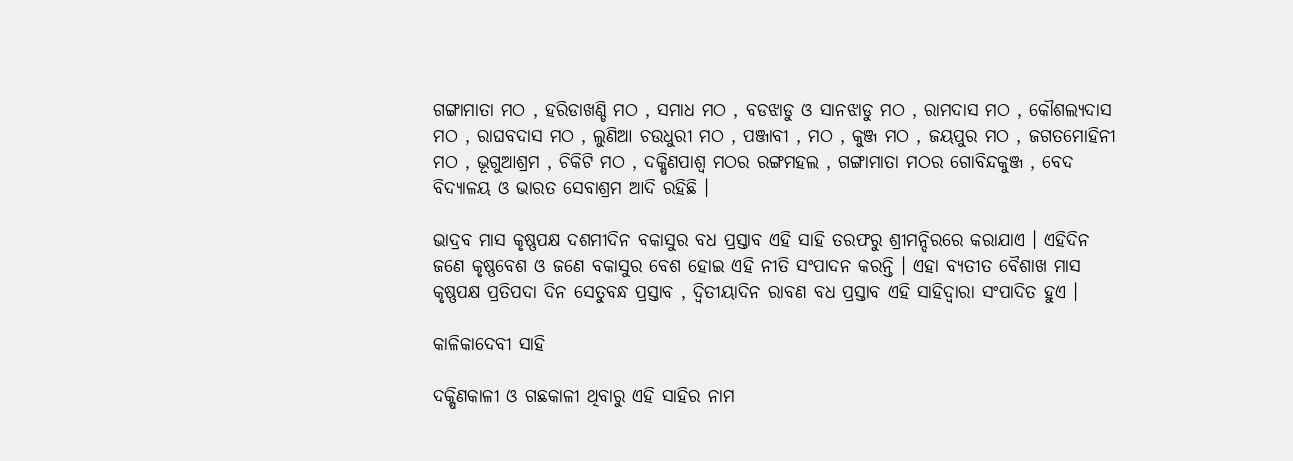ଗଙ୍ଗାମାତା ମଠ , ହରିଡାଖଣ୍ଡି ମଠ , ସମାଧ ମଠ , ବଡଝାଡୁ ଓ ସାନଝାଡୁ ମଠ , ରାମଦାସ ମଠ , କୌଶଲ୍ୟଦାସ ମଠ , ରାଘବଦାସ ମଠ , ଲୁଣିଆ ଚଉଧୁରୀ ମଠ , ପଞ୍ଜାବୀ , ମଠ , କୁଞ୍ଜ ମଠ , ଜୟପୁର ମଠ , ଜଗତମୋହିନୀ ମଠ , ଭୂଗୁଆଶ୍ରମ , ଚିକିଟି ମଠ , ଦକ୍ଷିଣପାଶ୍ୱ ମଠର ରଙ୍ଗମହଲ , ଗଙ୍ଗାମାତା ମଠର ଗୋବିନ୍ଦକୁଞ୍ଜ , ବେଦ ବିଦ୍ୟାଳୟ ଓ ଭାରତ ସେବାଶ୍ରମ ଆଦି ରହିଛି ।

ଭାଦ୍ରବ ମାସ କୃଷ୍ଣପକ୍ଷ ଦଶମୀଦିନ ବକାସୁର ବଧ ପ୍ରସ୍ତାବ ଏହି ସାହି ତରଫରୁ ଶ୍ରୀମନ୍ଦିରରେ କରାଯାଏ । ଏହିଦିନ ଜଣେ କୃଷ୍ଣବେଶ ଓ ଜଣେ ବକାସୁର ବେଶ ହୋଇ ଏହି ନୀତି ସଂପାଦନ କରନ୍ତି । ଏହା ବ୍ୟତୀତ ବୈଶାଖ ମାସ କୃଷ୍ଣପକ୍ଷ ପ୍ରତିପଦା ଦିନ ସେତୁବନ୍ଧ ପ୍ରସ୍ତାବ , ଦ୍ବିତୀୟାଦିନ ରାବଣ ବଧ ପ୍ରସ୍ତାବ ଏହି ସାହିଦ୍ବାରା ସଂପାଦିତ ହୁଏ ।

କାଳିକାଦେବୀ ସାହି

ଦକ୍ଷିଣକାଳୀ ଓ ଗଛକାଳୀ ଥିବାରୁ ଏହି ସାହିର ନାମ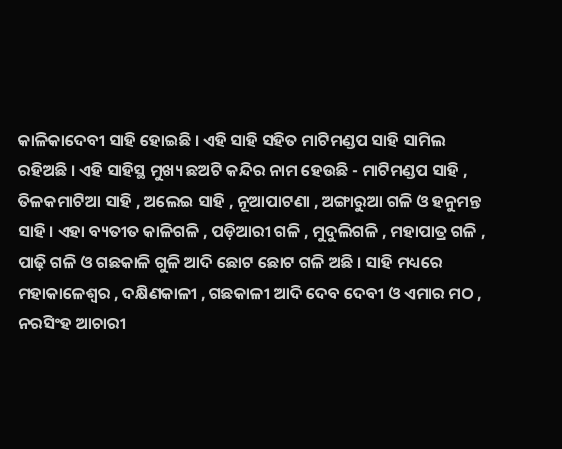କାଳିକାଦେବୀ ସାହି ହୋଇଛି । ଏହି ସାହି ସହିତ ମାଟିମଣ୍ଡପ ସାହି ସାମିଲ ରହିଅଛି । ଏହି ସାହିସ୍ଥ ମୁଖ୍ୟ ଛଅଟି କନ୍ଦିର ନାମ ହେଉଛି - ମାଟିମଣ୍ଡପ ସାହି , ତିଳକମାଟିଆ ସାହି , ଅଲେଇ ସାହି , ନୂଆପାଟଣା , ଅଙ୍ଗାରୁଆ ଗଳି ଓ ହନୁମନ୍ତ ସାହି । ଏହା ବ୍ୟତୀତ କାଳିଗଳି , ପଡ଼ିଆରୀ ଗଳି , ମୁଦୁଲିଗଳି , ମହାପାତ୍ର ଗଳି , ପାଢ଼ି ଗଳି ଓ ଗଛକାଳି ଗୁଳି ଆଦି ଛୋଟ ଛୋଟ ଗଳି ଅଛି । ସାହି ମଧ୍ୟରେ ମହାକାଳେଶ୍ଵର , ଦକ୍ଷିଣକାଳୀ , ଗଛକାଳୀ ଆଦି ଦେବ ଦେବୀ ଓ ଏମାର ମଠ , ନରସିଂହ ଆଚାରୀ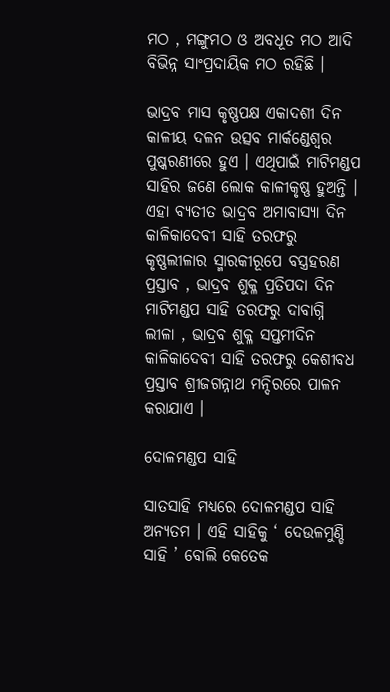ମଠ , ମଙ୍ଗୁମଠ ଓ ଅବଧୂତ ମଠ ଆଦି ବିଭିନ୍ନ ସାଂପ୍ରଦାୟିକ ମଠ ରହିଛି ।

ଭାଦ୍ରବ ମାସ କୃଷ୍ଣପକ୍ଷ ଏକାଦଶୀ ଦିନ କାଳୀୟ ଦଳନ ଉତ୍ସବ ମାର୍କଣ୍ଡେଶ୍ଵର ପୁଷ୍କରଣୀରେ ହୁଏ । ଏଥିପାଇଁ ମାଟିମଣ୍ଡପ ସାହିର ଜଣେ ଲୋକ କାଳୀକୃଷ୍ଣ ହୁଅନ୍ତି । ଏହା ବ୍ୟତୀତ ଭାଦ୍ରବ ଅମାବାସ୍ୟା ଦିନ କାଳିକାଦେବୀ ସାହି ତରଫରୁ କୃଷ୍ଣଲୀଳାର ସ୍ମାରକୀରୂପେ ବସ୍ତ୍ରହରଣ ପ୍ରସ୍ତାବ , ଭାଦ୍ରବ ଶୁକ୍ଳ ପ୍ରତିପଦା ଦିନ ମାଟିମଣ୍ଡପ ସାହି ତରଫରୁ ଦାବାଗ୍ନି ଲୀଳା , ଭାଦ୍ରବ ଶୁକ୍ଳ ସପ୍ତମୀଦିନ କାଳିକାଦେବୀ ସାହି ତରଫରୁ କେଶୀବଧ ପ୍ରସ୍ତାବ ଶ୍ରୀଜଗନ୍ନାଥ ମନ୍ଦିରରେ ପାଳନ କରାଯାଏ ।

ଦୋଳମଣ୍ଡପ ସାହି

ସାତସାହି ମଧ୍ୟରେ ଦୋଳମଣ୍ଡପ ସାହି ଅନ୍ୟତମ । ଏହି ସାହିକୁ ‘ ଦେଉଳମୁଣ୍ଡି ସାହି ’ ବୋଲି କେତେକ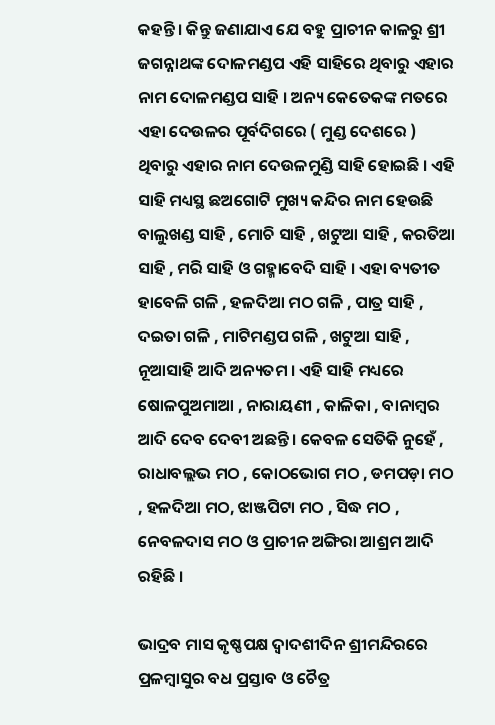କହନ୍ତି । କିନ୍ତୁ ଜଣାଯାଏ ଯେ ବହୁ ପ୍ରାଚୀନ କାଳରୁ ଶ୍ରୀ ଜଗନ୍ନାଥଙ୍କ ଦୋଳମଣ୍ଡପ ଏହି ସାହିରେ ଥିବାରୁ ଏହାର ନାମ ଦୋଳମଣ୍ଡପ ସାହି । ଅନ୍ୟ କେତେକଙ୍କ ମତରେ ଏହା ଦେଉଳର ପୂର୍ବଦିଗରେ ( ମୁଣ୍ଡ ଦେଶରେ ) ଥିବାରୁ ଏହାର ନାମ ଦେଉଳମୁଣ୍ଡି ସାହି ହୋଇଛି । ଏହି ସାହି ମଧ୍ୟସ୍ଥ ଛଅଗୋଟି ମୁଖ୍ୟ କନ୍ଦିର ନାମ ହେଉଛି ବାଲୁଖଣ୍ଡ ସାହି , ମୋଚି ସାହି , ଖଟୁଆ ସାହି , କରତିଆ ସାହି , ମରି ସାହି ଓ ଗହ୍ମାବେଦି ସାହି । ଏହା ବ୍ୟତୀତ ହାବେଳି ଗଳି , ହଳଦିଆ ମଠ ଗଳି , ପାତ୍ର ସାହି , ଦଇତା ଗଳି , ମାଟିମଣ୍ଡପ ଗଳି , ଖଟୁଆ ସାହି , ନୂଆସାହି ଆଦି ଅନ୍ୟତମ । ଏହି ସାହି ମଧ୍ୟରେ ଷୋଳପୁଅମାଆ , ନାରାୟଣୀ , କାଳିକା , ବାନାମ୍ବର ଆଦି ଦେବ ଦେବୀ ଅଛନ୍ତି । କେବଳ ସେତିକି ନୁହେଁ , ରାଧାବଲ୍ଲଭ ମଠ , କୋଠଭୋଗ ମଠ , ଡମପଡ଼ା ମଠ , ହଳଦିଆ ମଠ, ଝାଞ୍ଜପିଟା ମଠ , ସିଦ୍ଧ ମଠ , ନେବଳଦାସ ମଠ ଓ ପ୍ରାଚୀନ ଅଙ୍ଗିରା ଆଶ୍ରମ ଆଦି ରହିଛି ।

ଭାଦ୍ରବ ମାସ କୃଷ୍ଣପକ୍ଷ ଦ୍ଵାଦଶୀଦିନ ଶ୍ରୀମନ୍ଦିରରେ ପ୍ରଳମ୍ବାସୁର ବଧ ପ୍ରସ୍ତାବ ଓ ଚୈତ୍ର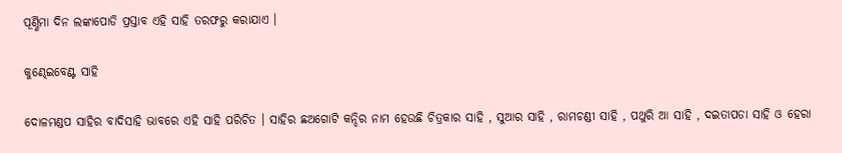ପୂର୍ଣ୍ଣିମା ଦିନ ଲଙ୍କାପୋଡି ପ୍ରସ୍ତାବ ଏହି ସାହି ତରଫରୁ କରାଯାଏ ।

କୁଣ୍ଢେଇବେଣ୍ଟ ସାହି

ଦୋଳମଣ୍ଡପ ସାହିର ବାଦିସାହି ଭାବରେ ଏହି ସାହି ପରିଚିତ । ସାହିର ଛଅଗୋଟି କନ୍ଦିର ନାମ ହେଉଛି ଚିତ୍ରକାର ସାହି , ସୁଆର ସାହି , ରାମଚଣ୍ଡୀ ସାହି , ପଥୁରି ଆ ସାହି , ଦଇତାପଡା ସାହି ଓ ହେରା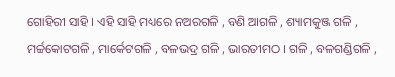ଗୋହିରୀ ସାହି । ଏହି ସାହି ମଧ୍ୟରେ ନଅରଗଳି , ବଣି ଆଗଳି , ଶ୍ୟାମକୁଞ୍ଜ ଗଳି , ମର୍ଚ୍ଚକୋଟଗଳି , ମାର୍କେଟଗଳି , ବଳଭଦ୍ର ଗଳି , ଭାରତୀମଠ । ଗଳି , ବଳଗଣ୍ଡିଗଳି ,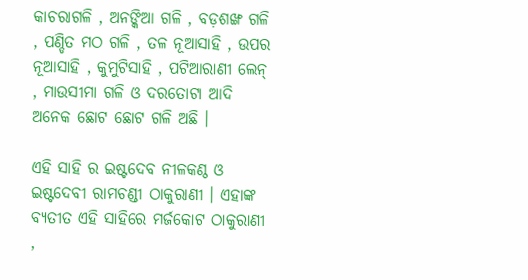କାଚରାଗଳି , ଅନଙ୍କିଆ ଗଳି , ବଡ଼ଶଙ୍ଖ ଗଳି , ପଣ୍ଡିତ ମଠ ଗଳି , ତଳ ନୂଆସାହି , ଉପର ନୂଆସାହି , କୁମୁଟିସାହି , ପଟିଆରାଣୀ ଲେନ୍ , ମାଉସୀମା ଗଳି ଓ ଦରତୋଟା ଆଦି ଅନେକ ଛୋଟ ଛୋଟ ଗଳି ଅଛି ।

ଏହି ସାହି ର ଇଷ୍ଟଦେବ ନୀଳକଣ୍ଠ ଓ ଇଷ୍ଟଦେବୀ ରାମଚଣ୍ଡୀ ଠାକୁରାଣୀ । ଏହାଙ୍କ ବ୍ୟତୀତ ଏହି ସାହିରେ ମର୍ଜକୋଟ ଠାକୁରାଣୀ ,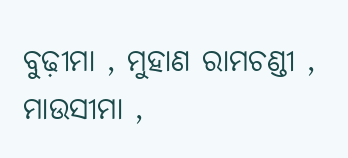ବୁଢ଼ୀମା , ମୁହାଣ ରାମଚଣ୍ଡୀ , ମାଉସୀମା ,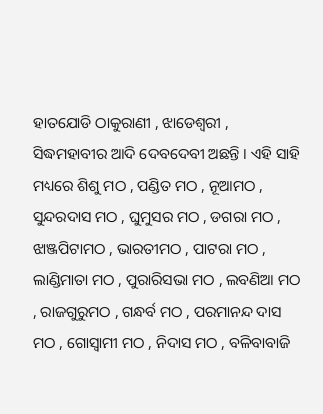ହାତଯୋଡି ଠାକୁରାଣୀ , ଝାଡେଶ୍ୱରୀ , ସିଦ୍ଧମହାବୀର ଆଦି ଦେବଦେବୀ ଅଛନ୍ତି । ଏହି ସାହି ମଧ୍ୟରେ ଶିଶୁ ମଠ , ପଣ୍ଡିତ ମଠ , ନୂଆମଠ , ସୁନ୍ଦରଦାସ ମଠ , ଘୁମୁସର ମଠ , ଡଗରା ମଠ , ଝାଞ୍ଜପିଟାମଠ , ଭାରତୀମଠ , ପାଟରା ମଠ , ଲାଣ୍ଡିମାତା ମଠ , ପୁରାରିସଭା ମଠ , ଲବଣିଆ ମଠ , ରାଜଗୁରୁମଠ , ଗନ୍ଧର୍ବ ମଠ , ପରମାନନ୍ଦ ଦାସ ମଠ , ଗୋସ୍ଵାମୀ ମଠ , ନିଦାସ ମଠ , ବଳିବାବାଜି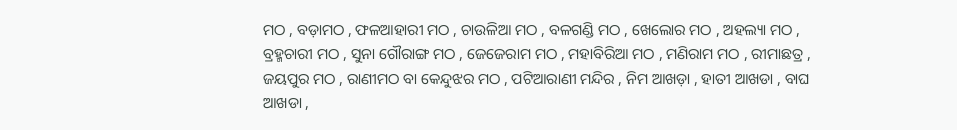ମଠ , ବଡ଼ାମଠ , ଫଳଆହାରୀ ମଠ , ଚାଉଳିଆ ମଠ , ବଳଗଣ୍ଡି ମଠ , ଖେଲୋର ମଠ , ଅହଲ୍ୟା ମଠ , ବ୍ରହ୍ମଚାରୀ ମଠ , ସୁନା ଗୌରାଙ୍ଗ ମଠ , ଜେଜେରାମ ମଠ , ମହାବିରିଆ ମଠ , ମଣିରାମ ମଠ , ରୀମାଛତ୍ର , ଜୟପୁର ମଠ , ରାଣୀମଠ ବା କେନ୍ଦୁଝର ମଠ , ପଟିଆରାଣୀ ମନ୍ଦିର , ନିମ ଆଖଡ଼ା , ହାତୀ ଆଖଡା , ବାଘ ଆଖଡା ,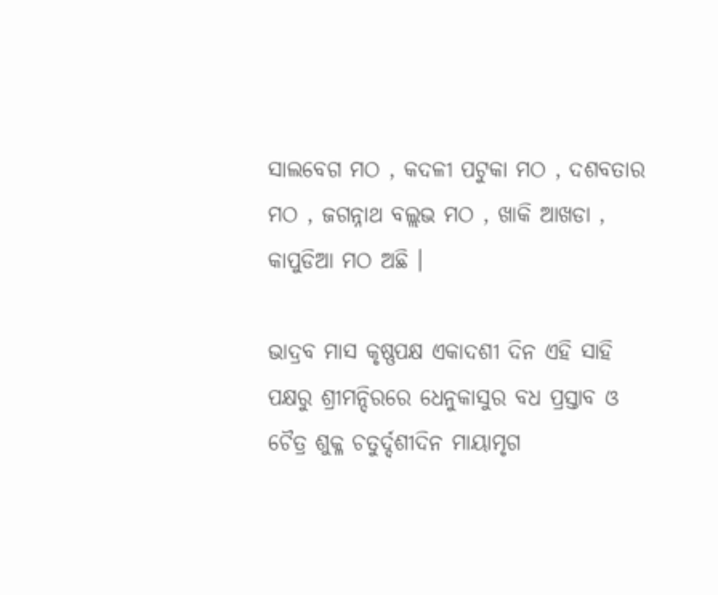ସାଲବେଗ ମଠ , କଦଳୀ ପଟୁକା ମଠ , ଦଶବତାର ମଠ , ଜଗନ୍ନାଥ ବଲ୍ଲଭ ମଠ , ଖାକି ଆଖଡା , କାପୁଡିଆ ମଠ ଅଛି ।

ଭାଦ୍ରବ ମାସ କୃଷ୍ଣପକ୍ଷ ଏକାଦଶୀ ଦିନ ଏହି ସାହି ପକ୍ଷରୁ ଶ୍ରୀମନ୍ଦିରରେ ଧେନୁକାସୁର ବଧ ପ୍ରସ୍ତାବ ଓ ଚୈତ୍ର ଶୁକ୍ଳ ଚତୁର୍ଦ୍ଦଶୀଦିନ ମାୟାମୃଗ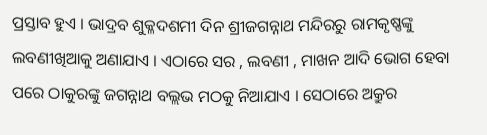ପ୍ରସ୍ତାବ ହୁଏ । ଭାଦ୍ରବ ଶୁକ୍ଳଦଶମୀ ଦିନ ଶ୍ରୀଜଗନ୍ନାଥ ମନ୍ଦିରରୁ ରାମକୃଷ୍ଣଙ୍କୁ ଲବଣୀଖିଆକୁ ଅଣାଯାଏ । ଏଠାରେ ସର , ଲବଣୀ , ମାଖନ ଆଦି ଭୋଗ ହେବା ପରେ ଠାକୁରଙ୍କୁ ଜଗନ୍ନାଥ ବଲ୍ଲଭ ମଠକୁ ନିଆଯାଏ । ସେଠାରେ ଅକ୍ରୁର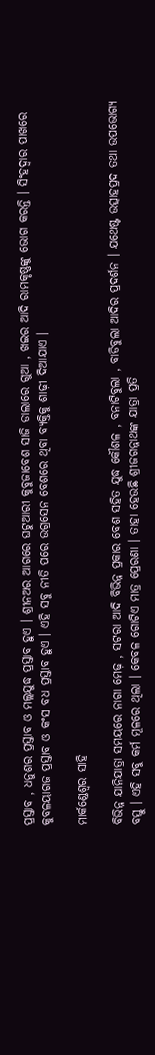ପ୍ରସ୍ତାବ , ଧନୁଶର ପ୍ରସ୍ତାବ ଓ ମଲ୍ଲଯୁଦ୍ଧ ପ୍ରସ୍ତାବ ହୁଏ । ଶ୍ରୀନଅର ଆଗରେ ଘଟୁଆରୀ କୁବୁଜାବେଶ ସାଜି ଡାଲାରେ ଗୁଆ , ଖଇର ଆଦି ରାମକୃଷ୍ଣଙ୍କୁ ଭୋଗ କରନ୍ତି । ସିଂହଦ୍ୱାର ପାଖରେ କୁବଳୟାଗଜ ପ୍ରସ୍ତାବ ଓ କଂସ ବଧ ପ୍ରସ୍ତାବ ହୁଏ । ଏହି ସବୁ ନୀତି ପରେ ଉଗ୍ରସେନ ବେଶରେ ଥିବା ବ୍ୟକ୍ତିକୁ ଶାଢ଼ୀ ଦିଆଯାଏ ।

ମାର୍କଣ୍ଡେଶ୍ଵର ସାହି

ବିଭିନ୍ନ ଯାନିଯାତ୍ରା ସମୟରେ ନାଗା ମେଢ଼ , ସଟରା ଆଦି ବିଭିନ୍ନ ପ୍ରକାର ବେଶ ସହିତ ଯୁଦ୍ଧ କୌଶଳ , ବନାଟିବୁଲା , ବାଡିବୁଲା ଆଦିର ପ୍ରଦର୍ଶନ । ଯଥେଷ୍ଟ ଉତ୍ସାହପ୍ରଦ ତଥା ଉପଭୋଗ୍ୟ ବସ୍ତୁ । ଏହି ସବୁ କର୍ମ ମୂଳରେ ଥିଲା । କେବଳ ଗୋଟିଏ ମାତ୍ର ପ୍ରେରଣା । ତାହା ହେଉଛି ଶ୍ରୀଜଗନ୍ନାଥଙ୍କ ଯାତ୍ରା ପ୍ରତି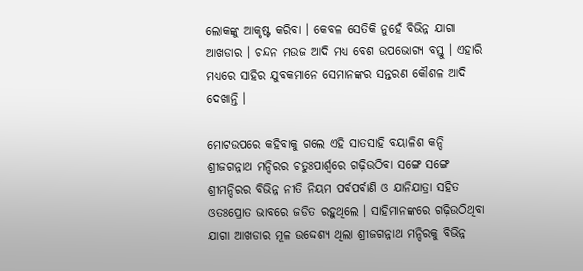ଲୋକଙ୍କୁ ଆକୃଷ୍ଟ କରିବା । କେବଳ ସେତିକି ନୁହେଁ ବିଭିନ୍ନ ଯାଗା ଆଖଡାର । ଚନ୍ଦନ ମଉଜ ଆଦି ମଧ୍ୟ ବେଶ ଉପଭୋଗ୍ୟ ବସ୍ତୁ । ଏହାରି ମଧ୍ୟରେ ସାହିର ଯୁବକମାନେ ସେମାନଙ୍କର ସନ୍ତରଣ କୌଶଳ ଆଦି ଦେଖାନ୍ତି ।

ମୋଟଉପରେ କହିବାକୁ ଗଲେ ଏହି ସାତସାହି ବୟାଳିଶ କନ୍ଦି ଶ୍ରୀଜଗନ୍ନାଥ ମନ୍ଦିରର ଚତୁଃପାର୍ଶ୍ଵରେ ଗଢ଼ିଉଠିବା ସଙ୍ଗେ ସଙ୍ଗେ ଶ୍ରୀମନ୍ଦିରର ବିଭିନ୍ନ ନୀତି ନିୟମ ପର୍ବପର୍ବାଣି ଓ ଯାନିଯାତ୍ରା ସହିତ ଓତଃପ୍ରୋତ ଭାବରେ ଜଡିତ ରହୁଥିଲେ । ସାହିମାନଙ୍କରେ ଗଢ଼ିଉଠିଥିବା ଯାଗା ଆଖଡାର ମୂଳ ଉଦ୍ଦେଶ୍ୟ ଥିଲା ଶ୍ରୀଜଗନ୍ନାଥ ମନ୍ଦିରକୁ ବିଭିନ୍ନ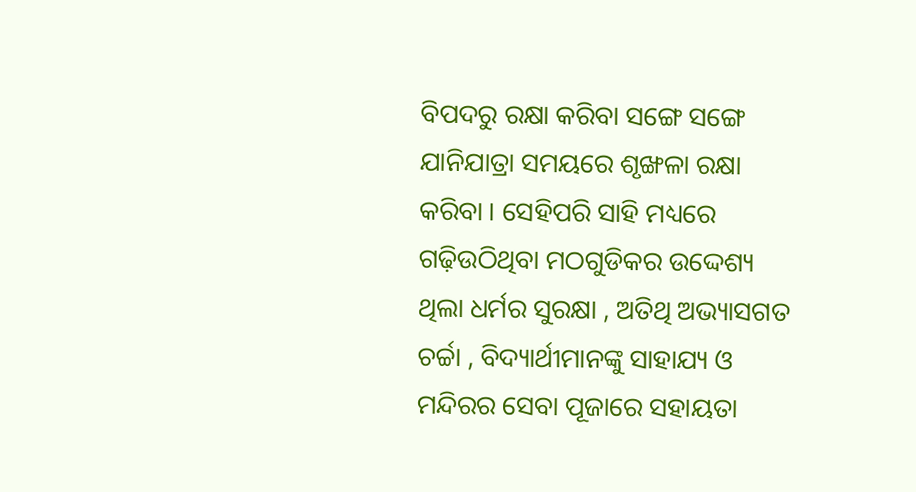ବିପଦରୁ ରକ୍ଷା କରିବା ସଙ୍ଗେ ସଙ୍ଗେ ଯାନିଯାତ୍ରା ସମୟରେ ଶୃଙ୍ଖଳା ରକ୍ଷା କରିବା । ସେହିପରି ସାହି ମଧ୍ୟରେ ଗଢ଼ିଉଠିଥିବା ମଠଗୁଡିକର ଉଦ୍ଦେଶ୍ୟ ଥିଲା ଧର୍ମର ସୁରକ୍ଷା , ଅତିଥି ଅଭ୍ୟାସଗତ ଚର୍ଚ୍ଚା , ବିଦ୍ୟାର୍ଥୀମାନଙ୍କୁ ସାହାଯ୍ୟ ଓ ମନ୍ଦିରର ସେବା ପୂଜାରେ ସହାୟତା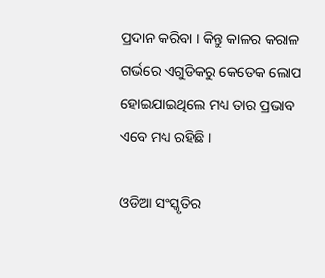ପ୍ରଦାନ କରିବା । କିନ୍ତୁ କାଳର କରାଳ ଗର୍ଭରେ ଏଗୁଡିକରୁ କେତେକ ଲୋପ ହୋଇଯାଇଥିଲେ ମଧ୍ୟ ତାର ପ୍ରଭାବ ଏବେ ମଧ୍ୟ ରହିଛି ।

ଓଡିଆ ସଂସ୍କୃତିର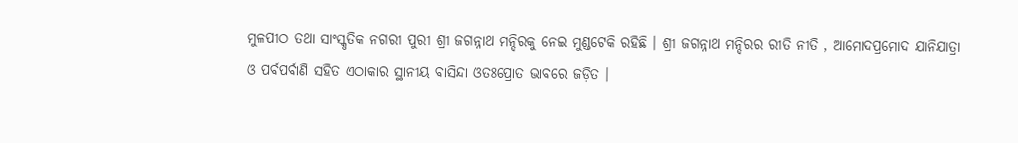ମୁଳପୀଠ ତଥା ସାଂସ୍କୃତିକ ନଗରୀ ପୁରୀ ଶ୍ରୀ ଜଗନ୍ନାଥ ମନ୍ଦିରକୁ ନେଇ ମୁଣ୍ଡଟେକି ରହିଛି । ଶ୍ରୀ ଜଗନ୍ନାଥ ମନ୍ଦିରର ରୀତି ନୀତି , ଆମୋଦପ୍ରମୋଦ ଯାନିଯାତ୍ରା ଓ ପର୍ବପର୍ବାଣି ସହିତ ଏଠାକାର ସ୍ଥାନୀୟ ବାସିନ୍ଦା ଓତଃପ୍ରୋତ ଭାବରେ ଜଡ଼ିତ ।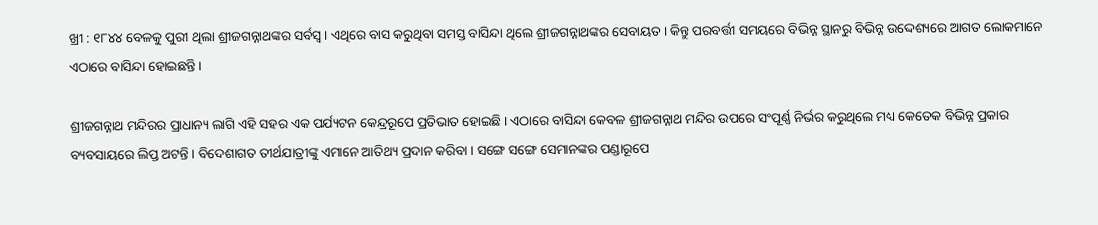ଖ୍ରୀ : ୧୮୪୪ ବେଳକୁ ପୁରୀ ଥିଲା ଶ୍ରୀଜଗନ୍ନାଥଙ୍କର ସର୍ବସ୍ବ । ଏଥିରେ ବାସ କରୁଥିବା ସମସ୍ତ ବାସିନ୍ଦା ଥିଲେ ଶ୍ରୀଜଗନ୍ନାଥଙ୍କର ସେବାୟତ । କିନ୍ତୁ ପରବର୍ତ୍ତୀ ସମୟରେ ବିଭିନ୍ନ ସ୍ଥାନରୁ ବିଭିନ୍ନ ଉଦ୍ଦେଶ୍ୟରେ ଆଗତ ଲୋକମାନେ ଏଠାରେ ବାସିନ୍ଦା ହୋଇଛନ୍ତି ।

ଶ୍ରୀଜଗନ୍ନାଥ ମନ୍ଦିରର ପ୍ରାଧାନ୍ୟ ଲାଗି ଏହି ସହର ଏକ ପର୍ଯ୍ୟଟନ କେନ୍ଦ୍ରରୂପେ ପ୍ରତିଭାତ ହୋଇଛି । ଏଠାରେ ବାସିନ୍ଦା କେବଳ ଶ୍ରୀଜଗନ୍ନାଥ ମନ୍ଦିର ଉପରେ ସଂପୂର୍ଣ୍ଣ ନିର୍ଭର କରୁଥିଲେ ମଧ୍ୟ କେତେକ ବିଭିନ୍ନ ପ୍ରକାର ବ୍ୟବସାୟରେ ଲିପ୍ତ ଅଟନ୍ତି । ବିଦେଶାଗତ ତୀର୍ଥଯାତ୍ରୀଙ୍କୁ ଏମାନେ ଆତିଥ୍ୟ ପ୍ରଦାନ କରିବା । ସଙ୍ଗେ ସଙ୍ଗେ ସେମାନଙ୍କର ପଣ୍ଡାରୂପେ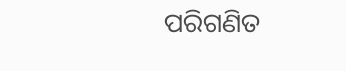ପରିଗଣିତ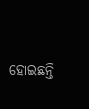ହୋଇଛନ୍ତି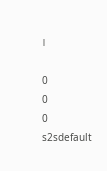।

0
0
0
s2sdefault